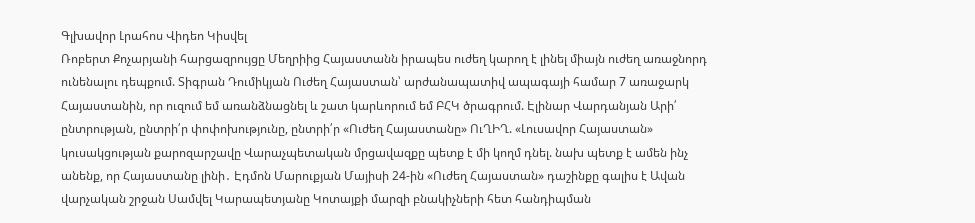Գլխավոր Լրահոս Վիդեո Կիսվել
Ռոբերտ Քոչարյանի հարցազրույցը Մեղրիից Հայաստանն իրապես ուժեղ կարող է լինել միայն ուժեղ առաջնորդ ունենալու դեպքում. Տիգրան Դումիկյան Ուժեղ Հայաստան՝ արժանապատիվ ապագայի համար 7 առաջարկ Հայաստանին, որ ուզում եմ առանձնացնել և շատ կարևորում եմ ԲՀԿ ծրագրում. Էլինար Վարդանյան Արի՛ ընտրության, ընտրի՛ր փոփոխությունը, ընտրի՛ր «Ուժեղ Հայաստանը» ՈւՂԻՂ. «Լուսավոր Հայաստան» կուսակցության քարոզարշավը Վարաչպետական մրցավազքը պետք է մի կողմ դնել. նախ պետք է ամեն ինչ անենք, որ Հայաստանը լինի․ Էդմոն Մարուքյան Մայիսի 24-ին «Ուժեղ Հայաստան» դաշինքը գալիս է Ավան վարչական շրջան Սամվել Կարապետյանը Կոտայքի մարզի բնակիչների հետ հանդիպման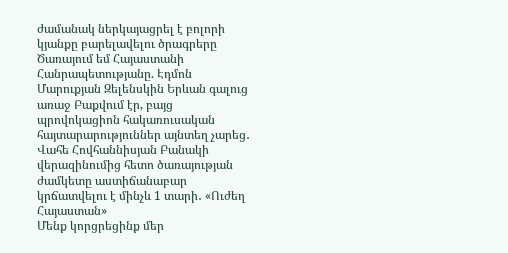ժամանակ ներկայացրել է բոլորի կյանքը բարելավելու ծրագրերը Ծառայում եմ Հայաստանի Հանրապետությանը. Էդմոն Մարուքյան Զելենսկին Երևան գալուց առաջ Բաքվում էր, բայց պրովոկացիոն հակառուսական հայտարարություններ այնտեղ չարեց․ Վահե Հովհաննիսյան Բանակի վերազինումից հետո ծառայության ժամկետը աստիճանաբար կրճատվելու է մինչև 1 տարի․ «Ուժեղ Հայաստան»
Մենք կորցրեցինք մեր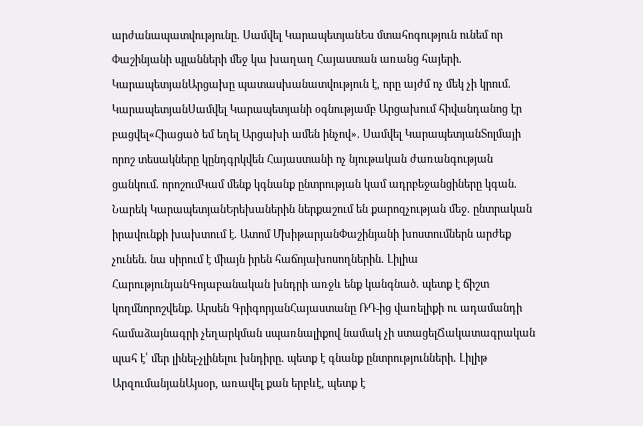արժանապատվությունը․ Սամվել ԿարապետյանԵս մտահոգություն ունեմ որ Փաշինյանի պլանների մեջ կա խաղաղ Հայաստան առանց հայերի․ ԿարապետյանԱրցախը պատասխանատվություն է, որը այժմ ոչ մեկ չի կրում․ ԿարապետյանՍամվել Կարապետյանի օգնությամբ Արցախում հիվանդանոց էր բացվել«Հիացած եմ եղել Արցախի ամեն ինչով». Սամվել ԿարապետյանՏոլմայի որոշ տեսակները կընդգրկվեն Հայաստանի ոչ նյութական ժառանգության ցանկում․ որոշումԿամ մենք կգնանք ընտրության կամ ադրբեջանցիները կգան. Նարեկ ԿարապետյանԵրեխաներին ներքաշում են քարոզչության մեջ․ ընտրական իրավունքի խախտում է․ Ատոմ ՄխիթարյանՓաշինյանի խոստումներն արժեք չունեն․ նա սիրում է միայն իրեն հաճոյախոսողներին․ Լիլիա ՀարությունյանԳոյաբանական խնդրի առջև ենք կանգնած․ պետք է ճիշտ կողմնորոշվենք․ Արսեն ԳրիգորյանՀայաստանը ՌԴ-ից վառելիքի ու ադամանդի համաձայնագրի չեղարկման սպառնալիքով նամակ չի ստացելՃակատագրական պահ է՝ մեր լինել-չլինելու խնդիրը․ պետք է գնանք ընտրությունների․ Լիլիթ ԱրզումանյանԱյսօր, առավել քան երբևէ, պետք է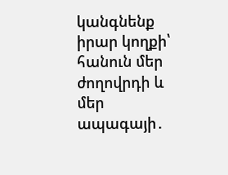կանգնենք իրար կողքի՝ հանուն մեր ժողովրդի և մեր ապագայի․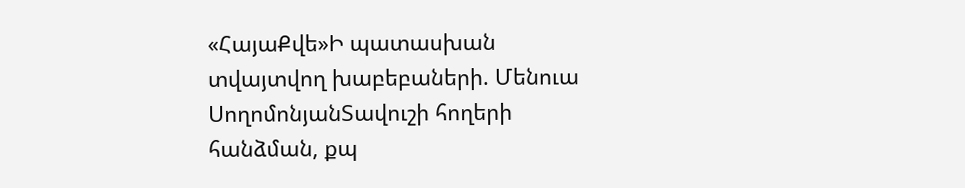«ՀայաՔվե»Ի պատասխան տվայտվող խաբեբաների. Մենուա ՍողոմոնյանՏավուշի հողերի հանձման, քպ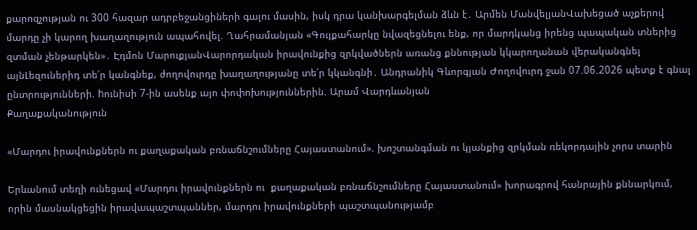քարոզչության ու 300 հազար ադրբեջանցիների գալու մասին, իսկ դրա կանխարգելման ձևն է․ Արմեն ՄանվելյանՎախեցած աչքերով մարդը չի կարող խաղաղություն ապահովել. Ղահրամանյան «Գույքահարկը նվազեցնելու ենք, որ մարդկանց իրենց պապական տներից զտման չենթարկեն»․ Էդմոն ՄարուքյանՎարորդական իրավունքից զրկվածներն առանց քննության կկարողանան վերականգնել այնԼեզուներիդ տե՛ր կանգնեք, ժողովուրդը խաղաղությանը տե՛ր կկանգնի․ Անդրանիկ Գևորգյան Ժողովուրդ ջան 07.06.2026 պետք է գնալ ընտրությունների. hունիսի 7-ին ասենք այո փոփոխություններին. Արամ Վարդևանյան
Քաղաքականություն

«Մարդու իրավունքներն ու քաղաքական բռնաճնշումները Հայաստանում». խոշտանգման ու կյանքից զրկման ռեկորդային չորս տարին

Երևանում տեղի ունեցավ «Մարդու իրավունքներն ու  քաղաքական բռնաճնշումները Հայաստանում» խորագրով հանրային քննարկում, որին մասնակցեցին իրավապաշտպաններ, մարդու իրավունքների պաշտպանությամբ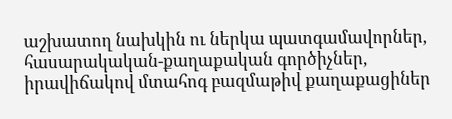աշխատող նախկին ու ներկա պատգամավորներ, հասարակական-քաղաքական գործիչներ, իրավիճակով մտահոգ բազմաթիվ քաղաքացիներ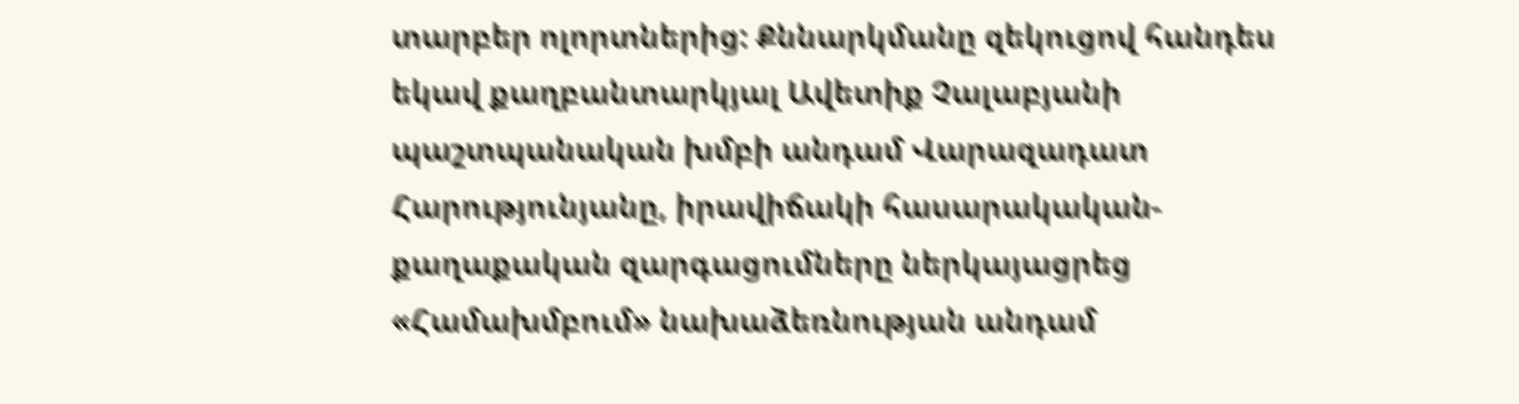տարբեր ոլորտներից: Քննարկմանը զեկուցով հանդես եկավ քաղբանտարկյալ Ավետիք Չալաբյանի պաշտպանական խմբի անդամ Վարազադատ Հարությունյանը, իրավիճակի հասարակական-քաղաքական զարգացումները ներկայացրեց «Համախմբում» նախաձեռնության անդամ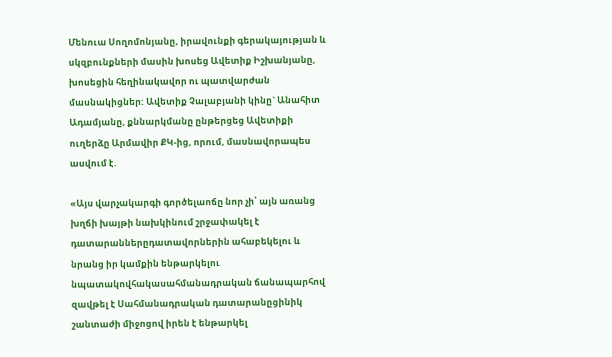Մենուա Սողոմոնյանը, իրավունքի գերակայության և սկզբունքների մասին խոսեց Ավետիք Իշխանյանը, խոսեցին հեղինակավոր ու պատվարժան մասնակիցներ: Ավետիք Չալաբյանի կինը` Անահիտ Ադամյանը, քննարկմանը ընթերցեց Ավետիքի ուղերձը Արմավիր ՔԿ-ից, որում, մասնավորապես ասվում է.

«Այս վարչակարգի գործելաոճը նոր չի՝ այն առանց խղճի խայթի նախկինում շրջափակել է դատարաններըդատավորներին ահաբեկելու և նրանց իր կամքին ենթարկելու նպատակովհակասահմանադրական ճանապարհով զավթել է Սահմանադրական դատարանըցինիկ շանտաժի միջոցով իրեն է ենթարկել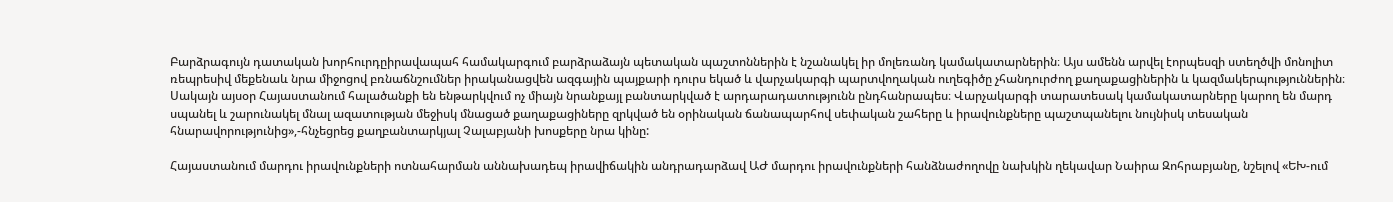Բարձրագույն դատական խորհուրդըիրավապահ համակարգում բարձրաձայն պետական պաշտոններին է նշանակել իր մոլեռանդ կամակատարներին։ Այս ամենն արվել էորպեսզի ստեղծվի մոնոլիտ ռեպրեսիվ մեքենաև նրա միջոցով բռնաճնշումներ իրականացվեն ազգային պայքարի դուրս եկած և վարչակարգի պարտվողական ուղեգիծը չհանդուրժող քաղաքացիներին և կազմակերպություններին։ Սակայն այսօր Հայաստանում հալածանքի են ենթարկվում ոչ միայն նրանքայլ բանտարկված է արդարադատությունն ընդհանրապես։ Վարչակարգի տարատեսակ կամակատարները կարող են մարդ սպանել և շարունակել մնալ ազատության մեջիսկ մնացած քաղաքացիները զրկված են օրինական ճանապարհով սեփական շահերը և իրավունքները պաշտպանելու նույնիսկ տեսական հնարավորությունից»,-հնչեցրեց քաղբանտարկյալ Չալաբյանի խոսքերը նրա կինը:

Հայաստանում մարդու իրավունքների ոտնահարման աննախադեպ իրավիճակին անդրադարձավ ԱԺ մարդու իրավունքների հանձնաժողովը նախկին ղեկավար Նաիրա Զոհրաբյանը, նշելով «ԵԽ-ում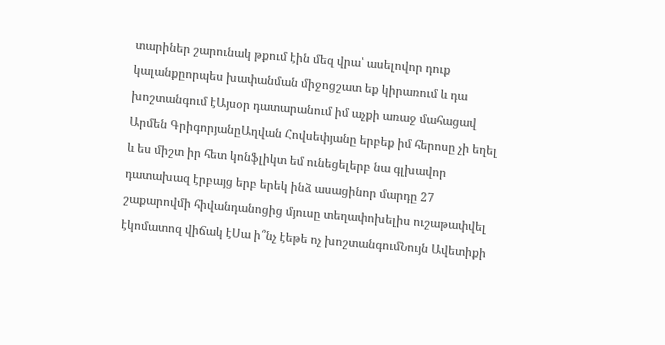տարիներ շարունակ թքում էին մեզ վրա՝ ասելովոր դուք կալանքըորպես խափանման միջոցշատ եք կիրառում և դա խոշտանգում էԱյսօր դատարանում իմ աչքի առաջ մահացավ Արմեն ԳրիգորյանըԱղվան Հովսեփյանը երբեք իմ հերոսը չի եղել և ես միշտ իր հետ կոնֆլիկտ եմ ունեցելերբ նա գլխավոր դատախազ էրբայց երբ երեկ ինձ ասացինոր մարդը 27 շաքարովմի հիվանդանոցից մյուսը տեղափոխելիս ուշաթափվել էկոմատոզ վիճակ էՍա ի՞նչ էեթե ոչ խոշտանգումՆույն Ավետիքի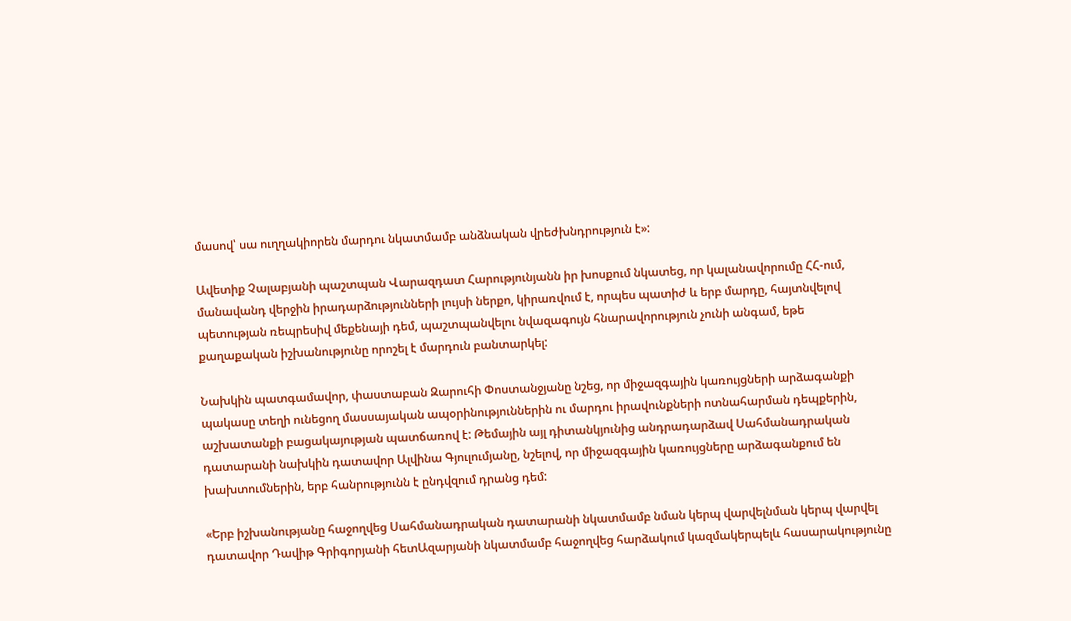մասով՝ սա ուղղակիորեն մարդու նկատմամբ անձնական վրեժխնդրություն է»:

Ավետիք Չալաբյանի պաշտպան Վարազդատ Հարությունյանն իր խոսքում նկատեց, որ կալանավորումը ՀՀ-ում, մանավանդ վերջին իրադարձությունների լույսի ներքո, կիրառվում է, որպես պատիժ և երբ մարդը, հայտնվելով պետության ռեպրեսիվ մեքենայի դեմ, պաշտպանվելու նվազագույն հնարավորություն չունի անգամ, եթե քաղաքական իշխանությունը որոշել է մարդուն բանտարկել:

Նախկին պատգամավոր, փաստաբան Զարուհի Փոստանջյանը նշեց, որ միջազգային կառույցների արձագանքի պակասը տեղի ունեցող մասսայական ապօրինություններին ու մարդու իրավունքների ոտնահարման դեպքերին, աշխատանքի բացակայության պատճառով է: Թեմային այլ դիտանկյունից անդրադարձավ Սահմանադրական դատարանի նախկին դատավոր Ալվինա Գյուլումյանը, նշելով, որ միջազգային կառույցները արձագանքում են խախտումներին, երբ հանրությունն է ընդվզում դրանց դեմ:

«Երբ իշխանությանը հաջողվեց Սահմանադրական դատարանի նկատմամբ նման կերպ վարվելնման կերպ վարվել դատավոր Դավիթ Գրիգորյանի հետԱզարյանի նկատմամբ հաջողվեց հարձակում կազմակերպելև հասարակությունը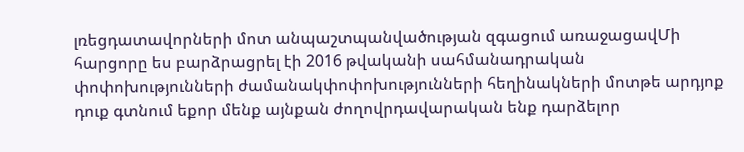լռեցդատավորների մոտ անպաշտպանվածության զգացում առաջացավՄի հարցորը ես բարձրացրել էի 2016 թվականի սահմանադրական փոփոխությունների ժամանակփոփոխությունների հեղինակների մոտթե արդյոք դուք գտնում եքոր մենք այնքան ժողովրդավարական ենք դարձելոր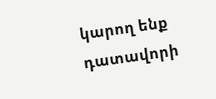կարող ենք դատավորի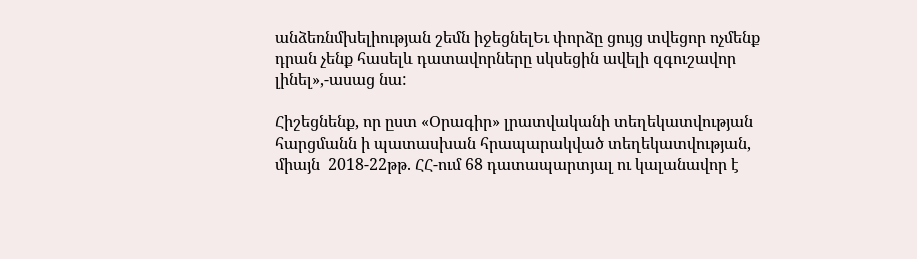անձեռնմխելիության շեմն իջեցնելԵւ փորձը ցույց տվեցոր ոչմենք դրան չենք հասելև դատավորները սկսեցին ավելի զգուշավոր լինել»,-ասաց նա:

Հիշեցնենք, որ ըստ «Օրագիր» լրատվականի տեղեկատվության հարցմանն ի պատասխան հրապարակված տեղեկատվության, միայն  2018-22թթ. ՀՀ-ում 68 դատապարտյալ ու կալանավոր է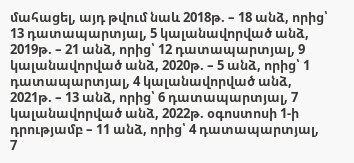մահացել, այդ թվում նաև 2018թ. – 18 անձ, որից՝ 13 դատապարտյալ, 5 կալանավորված անձ, 2019թ. – 21 անձ, որից՝ 12 դատապարտյալ, 9 կալանավորված անձ, 2020թ. – 5 անձ, որից՝ 1 դատապարտյալ, 4 կալանավորված անձ, 2021թ. – 13 անձ, որից՝ 6 դատապարտյալ, 7 կալանավորված անձ, 2022թ. օգոստոսի 1-ի դրությամբ – 11 անձ, որից՝ 4 դատապարտյալ, 7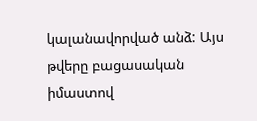կալանավորված անձ: Այս թվերը բացասական իմաստով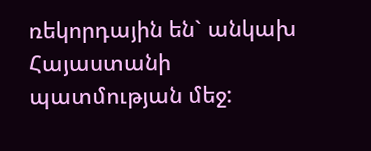ռեկորդային են` անկախ Հայաստանի պատմության մեջ: